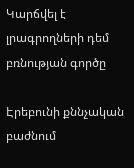Կարճվել է լրագրողների դեմ բռնության գործը

Էրեբունի քննչական բաժնում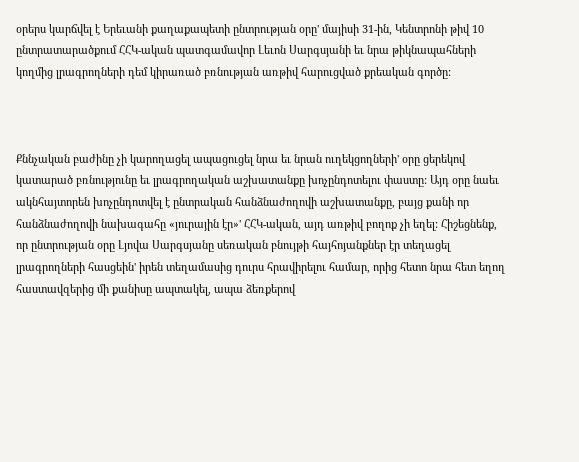օրերս կարճվել է Երեւանի քաղաքապետի ընտրության օրը' մայիսի 31-ին, Կենտրոնի թիվ 10 ընտրատարածքում ՀՀԿ-ական պատգամավոր Լեւոն Սարգսյանի եւ նրա թիկնապահների կողմից լրագրողների դեմ կիրառած բռնության առթիվ հարուցված քրեական գործը:



Քննչական բաժինը չի կարողացել ապացուցել նրա եւ նրան ուղեկցողների' օրը ցերեկով կատարած բռնությունը եւ լրագրողական աշխատանքը խոչընդոտելու փաստը: Այդ օրը նաեւ ակնհայտորեն խոչընդոտվել է ընտրական հանձնաժողովի աշխատանքը, բայց քանի որ հանձնաժողովի նախագահը «յուրային էր»' ՀՀԿ-ական, այդ առթիվ բողոք չի եղել: Հիշեցնենք, որ ընտրության օրը Լյովա Սարգսյանը սեռական բնույթի հայհոյանքներ էր տեղացել լրագրողների հասցեին' իրեն տեղամասից դուրս հրավիրելու համար, որից հետո նրա հետ եղող հաստավզերից մի քանիսը ապտակել, ապա ձեռքերով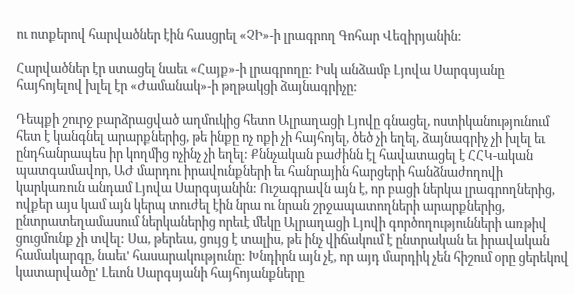ու ոտքերով հարվածներ էին հասցրել «ՉԻ»-ի լրագրող Գոհար Վեզիրյանին:

Հարվածներ էր ստացել նաեւ «Հայք»-ի լրագրողը: Իսկ անձամբ Լյովա Սարգսյանը հայհոյելով խլել էր «Ժամանակ»-ի թղթակցի ձայնագրիչը:

Դեպքի շուրջ բարձրացված աղմուկից հետո Ալրաղացի Լյովը գնացել, ոստիկանությունում հետ է կանգնել արարքներից, թե ինքը ոչ ոքի չի հայհոյել, ծեծ չի եղել, ձայնագրիչ չի խլել եւ ընդհանրապես իր կողմից ոչինչ չի եղել: Քննչական բաժինն էլ հավատացել է ՀՀԿ-ական պատգամավոր, ԱԺ մարդու իրավունքների եւ հանրային հարցերի հանձնաժողովի կարկառուն անդամ Լյովա Սարգսյանին: Ուշագրավն այն է, որ բացի ներկա լրագրողներից, ովքեր այս կամ այն կերպ տուժել էին նրա ու նրան շրջապատողների արարքներից, ընտրատեղամասում ներկաներից որեւէ մեկը Ալրաղացի Լյովի գործողությունների առթիվ ցուցմունք չի տվել: Սա, թերեւս, ցույց է տալիս, թե ինչ վիճակում է ընտրական եւ իրավական համակարգը, նաեւ' հասարակությունը: Խնդիրն այն չէ, որ այդ մարդիկ չեն հիշում օրը ցերեկով կատարվածը' Լեւոն Սարգսյանի հայհոյանքները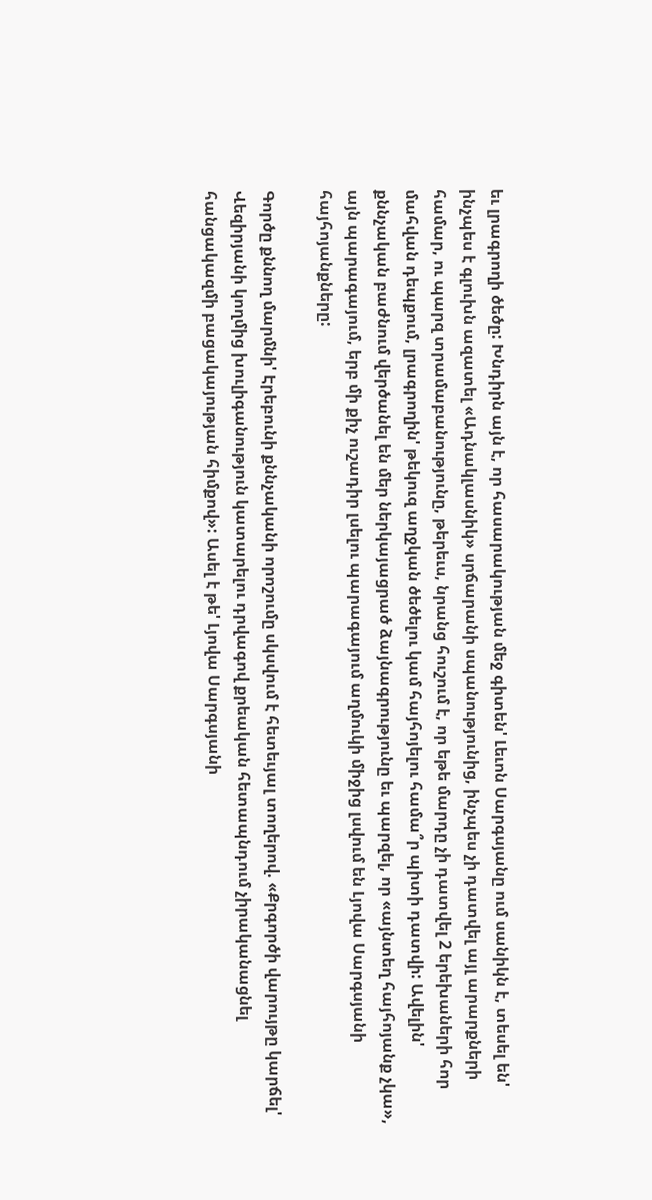եւ լրագրողի ծեծը: Խնդիրն այն է, որ հասարակության մեջ գիտեն' Լեւոն Սարգսյանը ում սանիկն է, տեսել են' ինչպես է գլուխն ազատել «Ադնակլասնիկ» սրճարանի սպանությունից, ինչպես չի դատվել այլ արարքների համար, ու պարզ տրամաբանությունը, թերեւս, նրանց հուշում է, որ եթե մարդը չի դատվել 2 երեխաների հոր մահվան դեպքում, լրագրողին' թեկուզ աղջկան ծեծելու կամ հայհոյելու համա՞ր պիտի դատվի: Ավելին' քննչական բաժնում վերծանել են մեր ներկայացրած ձայնագրությունը եւ պարզել, որ «այնտեղ հայհոյանք չկա», այն պարագայում, երբ մի քիչ ուշադիր լսելու պարագայում աղմուկի միջից լսվում են Լյովա Սարգսյանի հայհոյանքները:

Գործը քննող մարմնի' Էրեբունի քննչականի որոշումը սկսվում է հետեւյալ տողերով. «Քրգործի վարույթը կարճել' Վեզիրյանի կողմից խուլիգանություն կատարելու դրվագով քրեական հետապնդում չիրականացնել հանցակազմի բացակայության հիմքով»: Ասել է թե' Լյովա Սարգսյանի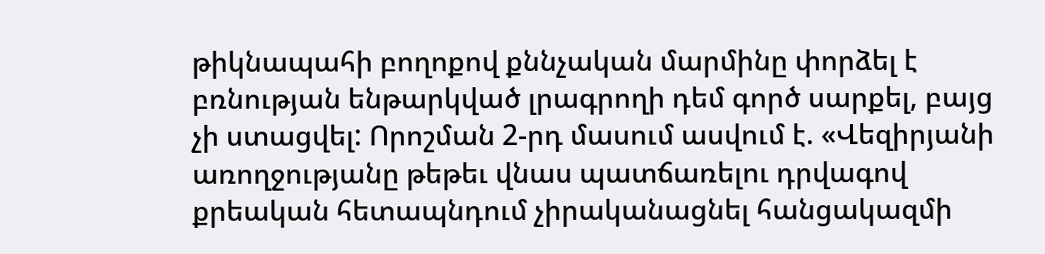թիկնապահի բողոքով քննչական մարմինը փորձել է բռնության ենթարկված լրագրողի դեմ գործ սարքել, բայց չի ստացվել: Որոշման 2-րդ մասում ասվում է. «Վեզիրյանի առողջությանը թեթեւ վնաս պատճառելու դրվագով քրեական հետապնդում չիրականացնել հանցակազմի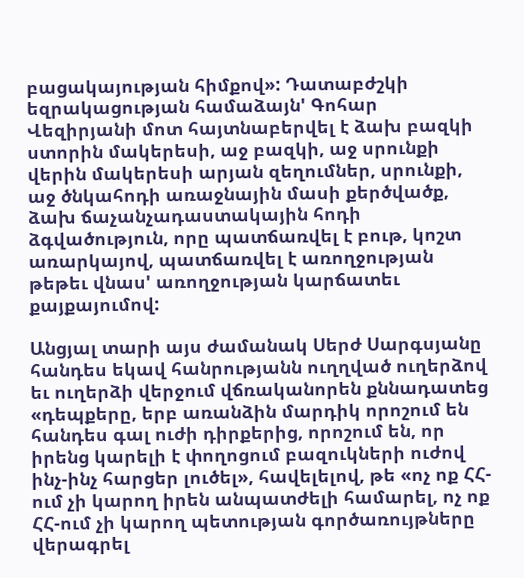բացակայության հիմքով»: Դատաբժշկի եզրակացության համաձայն' Գոհար Վեզիրյանի մոտ հայտնաբերվել է ձախ բազկի ստորին մակերեսի, աջ բազկի, աջ սրունքի վերին մակերեսի արյան զեղումներ, սրունքի, աջ ծնկահոդի առաջնային մասի քերծվածք, ձախ ճաչանչադաստակային հոդի ձգվածություն, որը պատճառվել է բութ, կոշտ առարկայով, պատճառվել է առողջության թեթեւ վնաս' առողջության կարճատեւ քայքայումով:

Անցյալ տարի այս ժամանակ Սերժ Սարգսյանը հանդես եկավ հանրությանն ուղղված ուղերձով եւ ուղերձի վերջում վճռականորեն քննադատեց «դեպքերը, երբ առանձին մարդիկ որոշում են հանդես գալ ուժի դիրքերից, որոշում են, որ իրենց կարելի է փողոցում բազուկների ուժով ինչ-ինչ հարցեր լուծել», հավելելով, թե «ոչ ոք ՀՀ-ում չի կարող իրեն անպատժելի համարել, ոչ ոք ՀՀ-ում չի կարող պետության գործառույթները վերագրել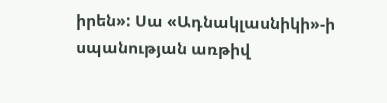իրեն»: Սա «Ադնակլասնիկի»-ի սպանության առթիվ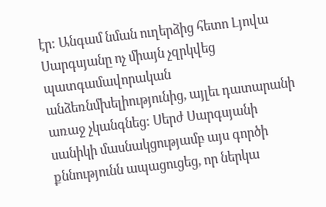էր: Անգամ նման ուղերձից հետո Լյովա Սարգսյանը ոչ միայն չզրկվեց պատգամավորական անձեռնմխելիությունից, այլեւ դատարանի առաջ չկանգնեց: Սերժ Սարգսյանի սանիկի մասնակցությամբ այս գործի քննությունն ապացուցեց, որ ներկա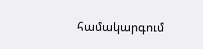համակարգում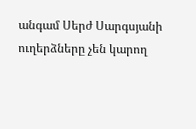անգամ Սերժ Սարգսյանի ուղերձները չեն կարող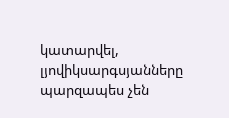կատարվել, լյովիկսարգսյանները պարզապես չեն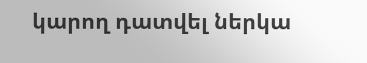կարող դատվել ներկա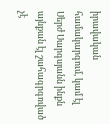իրավական համակարգում, կամ էլ Սերժ Սարգսյանն ինքն այնքան էլ շահագրգռված չէ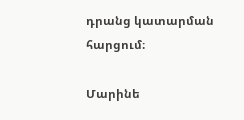դրանց կատարման հարցում։

Մարինե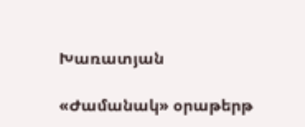Խառատյան

«Ժամանակ» օրաթերթ